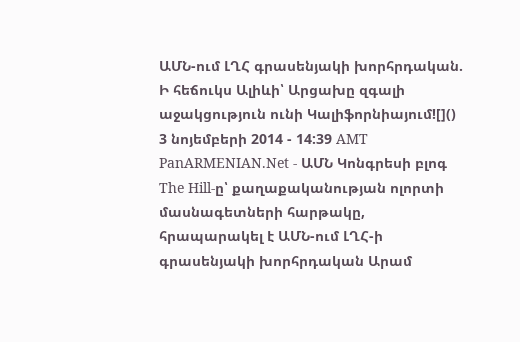ԱՄՆ-ում ԼՂՀ գրասենյակի խորհրդական. Ի հեճուկս Ալիևի՝ Արցախը զգալի աջակցություն ունի Կալիֆորնիայում![]() 3 նոյեմբերի 2014 - 14:39 AMT PanARMENIAN.Net - ԱՄՆ Կոնգրեսի բլոգ The Hill-ը՝ քաղաքականության ոլորտի մասնագետների հարթակը, հրապարակել է ԱՄՆ-ում ԼՂՀ-ի գրասենյակի խորհրդական Արամ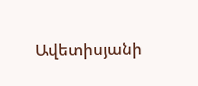Ավետիսյանի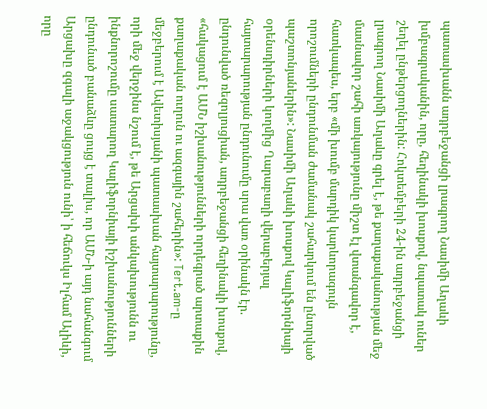պատասխանն ադրբեջանցի լրագրող Նասիմի Աղաևի խմբագրականին, որը, հեղինակի խոսքով, նպատակ ուներ շեղել ընթերցողներին: Հոկտեմբերի 24-ին ադրբեջանցի լրագրող Նասիմի Աղաևը գրել է, թե քաղաքականության մեջ մասնավոր շահի առկայությունը միշտ էլ վտանգավոր է, հատկապես, երբ «մի խումբ մարդիկ կարևորագույն որոշումների ընդունման ժամանակ շահարկում են ընտրված պաշտոնյաներին»: Նասիմի Աղաևի խոսքով Կալիֆորնիայի օրենսդիրների կողմից Ղարաբաղի վերաբերյալ հայտարարության ընդունումը սրա վառ օրինակն էր. ընդունված ռեզոլյուցիան, ադրբեջանցի հեղինակի խոսքով, «հակացում է ԱՄՆ իշխանությունների որդեգրած արտաքին քաղաքական ուղուն ու ազգային շահերին»: Tert.am-ը մեջբերում է Ավետիսյանի պատասխան հայտարարությունը, որի մեջ վերջինս նշում է, թե Արցախի անկախությունն ու ինքնորոշումը սատարող Կալիֆորնիայի իշխանությունների ընդունած բանաձևը ցույց է տալիս, որ ԱՄՆ-ի այդ նահանգում Արցախը զգալի աջակցություն ունի՝ ի հեճուկս Իլհամ Ալիևի, որը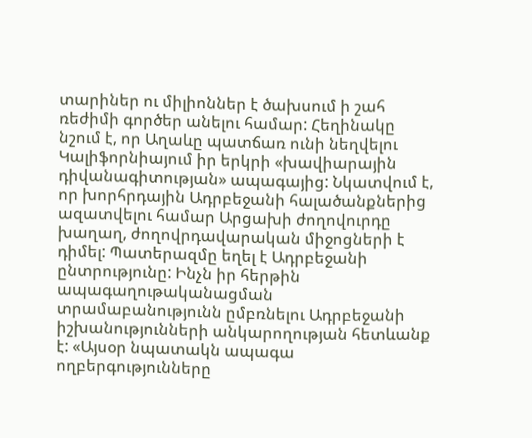տարիներ ու միլիոններ է ծախսում ի շահ ռեժիմի գործեր անելու համար: Հեղինակը նշում է, որ Աղաևը պատճառ ունի նեղվելու Կալիֆորնիայում իր երկրի «խավիարային դիվանագիտության» ապագայից: Նկատվում է, որ խորհրդային Ադրբեջանի հալածանքներից ազատվելու համար Արցախի ժողովուրդը խաղաղ, ժողովրդավարական միջոցների է դիմել: Պատերազմը եղել է Ադրբեջանի ընտրությունը: Ինչն իր հերթին ապագաղութականացման տրամաբանությունն ըմբռնելու Ադրբեջանի իշխանությունների անկարողության հետևանք է: «Այսօր նպատակն ապագա ողբերգությունները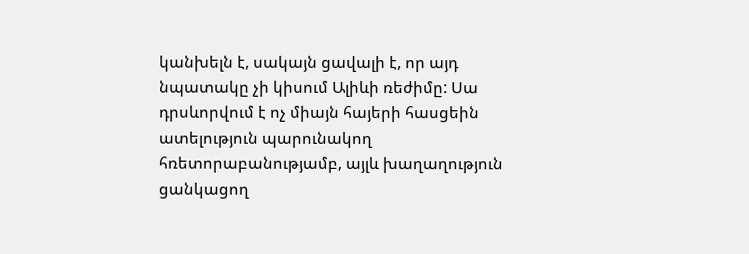կանխելն է, սակայն ցավալի է, որ այդ նպատակը չի կիսում Ալիևի ռեժիմը: Սա դրսևորվում է ոչ միայն հայերի հասցեին ատելություն պարունակող հռետորաբանությամբ, այլև խաղաղություն ցանկացող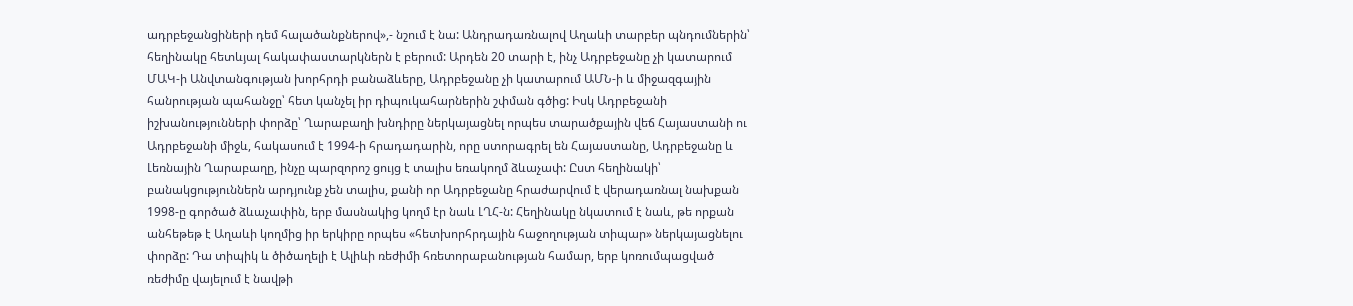ադրբեջանցիների դեմ հալածանքներով»,- նշում է նա: Անդրադառնալով Աղաևի տարբեր պնդումներին՝ հեղինակը հետևյալ հակափաստարկներն է բերում: Արդեն 20 տարի է, ինչ Ադրբեջանը չի կատարում ՄԱԿ-ի Անվտանգության խորհրդի բանաձևերը, Ադրբեջանը չի կատարում ԱՄՆ-ի և միջազգային հանրության պահանջը՝ հետ կանչել իր դիպուկահարներին շփման գծից: Իսկ Ադրբեջանի իշխանությունների փորձը՝ Ղարաբաղի խնդիրը ներկայացնել որպես տարածքային վեճ Հայաստանի ու Ադրբեջանի միջև, հակասում է 1994-ի հրադադարին, որը ստորագրել են Հայաստանը, Ադրբեջանը և Լեռնային Ղարաբաղը, ինչը պարզորոշ ցույց է տալիս եռակողմ ձևաչափ: Ըստ հեղինակի՝ բանակցություններն արդյունք չեն տալիս, քանի որ Ադրբեջանը հրաժարվում է վերադառնալ նախքան 1998-ը գործած ձևաչափին, երբ մասնակից կողմ էր նաև ԼՂՀ-ն: Հեղինակը նկատում է նաև, թե որքան անհեթեթ է Աղաևի կողմից իր երկիրը որպես «հետխորհրդային հաջողության տիպար» ներկայացնելու փորձը: Դա տիպիկ և ծիծաղելի է Ալիևի ռեժիմի հռետորաբանության համար, երբ կոռումպացված ռեժիմը վայելում է նավթի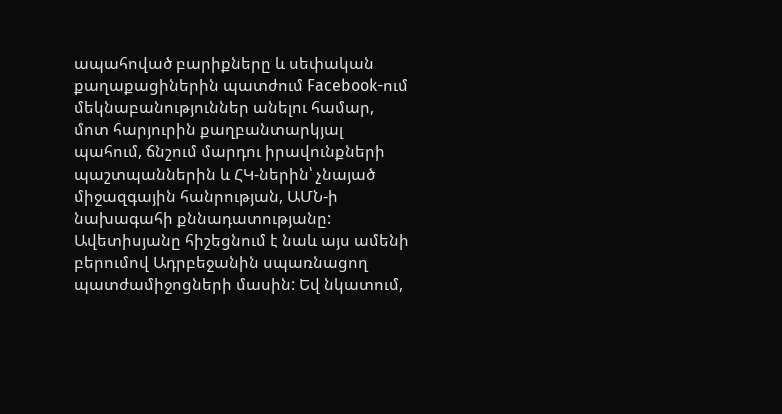ապահոված բարիքները և սեփական քաղաքացիներին պատժում Facebook-ում մեկնաբանություններ անելու համար, մոտ հարյուրին քաղբանտարկյալ պահում, ճնշում մարդու իրավունքների պաշտպաններին և ՀԿ-ներին՝ չնայած միջազգային հանրության, ԱՄՆ-ի նախագահի քննադատությանը: Ավետիսյանը հիշեցնում է նաև այս ամենի բերումով Ադրբեջանին սպառնացող պատժամիջոցների մասին: Եվ նկատում,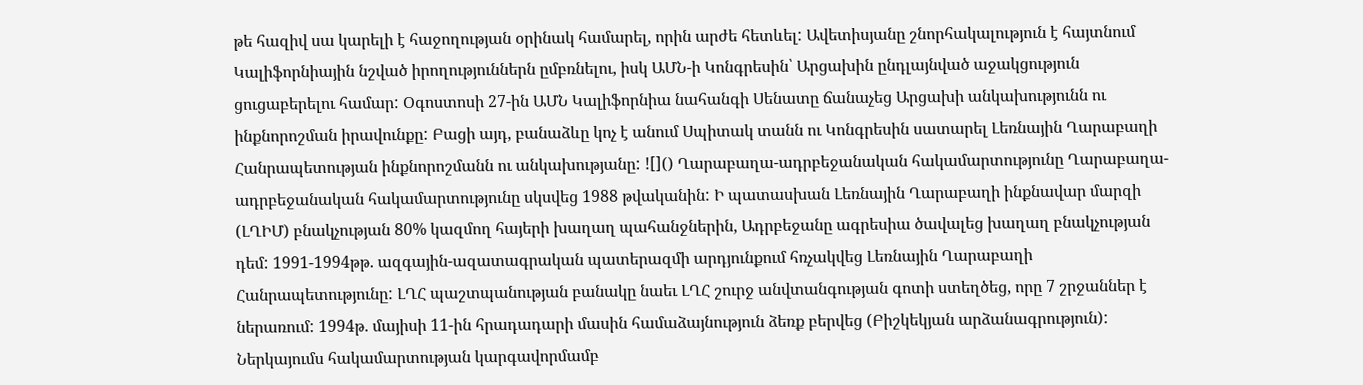թե հազիվ սա կարելի է հաջողության օրինակ համարել, որին արժե հետևել: Ավետիսյանը շնորհակալություն է հայտնում Կալիֆորնիային նշված իրողություններն ըմբռնելու, իսկ ԱՄՆ-ի Կոնգրեսին՝ Արցախին ընդլայնված աջակցություն ցուցաբերելու համար: Օգոստոսի 27-ին ԱՄՆ Կալիֆորնիա նահանգի Սենատը ճանաչեց Արցախի անկախությունն ու ինքնորոշման իրավունքը: Բացի այդ, բանաձևը կոչ է անում Սպիտակ տանն ու Կոնգրեսին սատարել Լեռնային Ղարաբաղի Հանրապետության ինքնորոշմանն ու անկախությանը: ![]() Ղարաբաղա-ադրբեջանական հակամարտությունը Ղարաբաղա-ադրբեջանական հակամարտությունը սկսվեց 1988 թվականին: Ի պատասխան Լեռնային Ղարաբաղի ինքնավար մարզի (ԼՂԻՄ) բնակչության 80% կազմող հայերի խաղաղ պահանջներին, Ադրբեջանը ագրեսիա ծավալեց խաղաղ բնակչության դեմ: 1991-1994թթ. ազգային-ազատագրական պատերազմի արդյունքում հռչակվեց Լեռնային Ղարաբաղի Հանրապետությունը: ԼՂՀ պաշտպանության բանակը նաեւ ԼՂՀ շուրջ անվտանգության գոտի ստեղծեց, որը 7 շրջաններ է ներառում: 1994թ. մայիսի 11-ին հրադադարի մասին համաձայնություն ձեռք բերվեց (Բիշկեկյան արձանագրություն): Ներկայումս հակամարտության կարգավորմամբ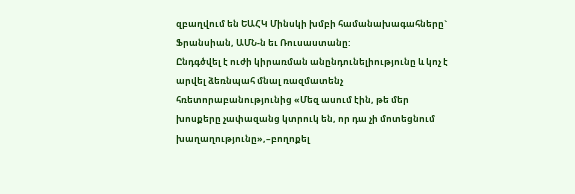զբաղվում են ԵԱՀԿ Մինսկի խմբի համանախագահները` Ֆրանսիան, ԱՄՆ-ն եւ Ռուսաստանը:
Ընդգծվել է ուժի կիրառման անընդունելիությունը և կոչ է արվել ձեռնպահ մնալ ռազմատենչ հռետորաբանությունից «Մեզ ասում էին, թե մեր խոսքերը չափազանց կտրուկ են, որ դա չի մոտեցնում խաղաղությունը»,–բողոքել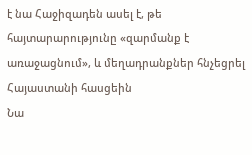է նա Հաջիզադեն ասել է, թե հայտարարությունը «զարմանք է առաջացնում», և մեղադրանքներ հնչեցրել Հայաստանի հասցեին
Նա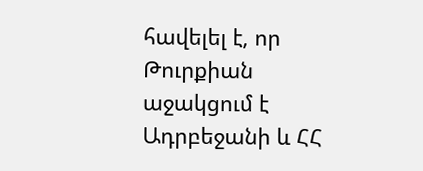հավելել է, որ Թուրքիան աջակցում է Ադրբեջանի և ՀՀ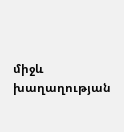միջև խաղաղության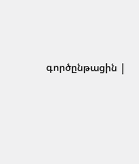գործընթացին |